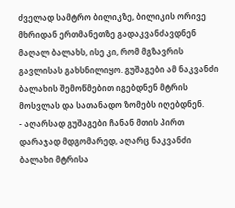ძველად სამტრო ბილიკზე, ბილიკის ორივე მხრიდან ერთმანეთზე გადაკვანძავდნენ მაღალ ბალახს, ისე კი, რომ მგზავრის გავლისას გახსნილიყო. გუშაგები ამ ნაკვანძი ბალახის შემოწმებით იგებდნენ მტრის მოსვლას და სათანადო ზომებს იღებდნენ.
- აღარსად გუშაგები ჩანან მთის პირთ დარაჯად მდგომარედ, აღარც ნაკვანძი ბალახი მტრისა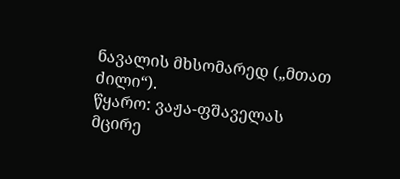ნავალის მხსომარედ („მთათ ძილი“).
წყარო: ვაჟა-ფშაველას მცირე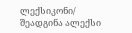ლექსიკონი/ შეადგინა ალექსი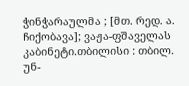ჭინჭარაულმა ; [მთ. რედ. ა. ჩიქობავა]; ვაჟა-ფშაველას კაბინეტი.თბილისი : თბილ. უნ-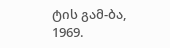ტის გამ-ბა, 1969.